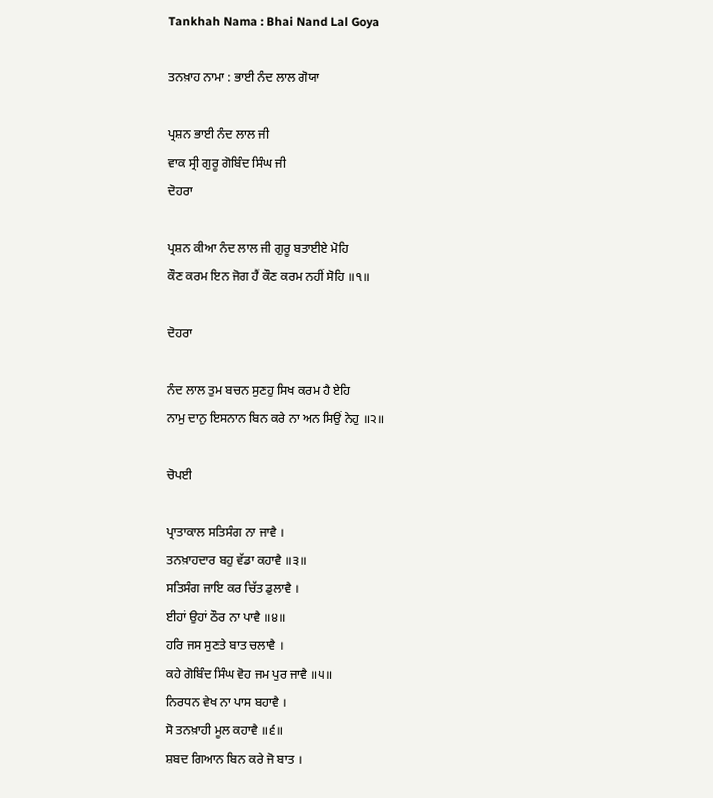Tankhah Nama : Bhai Nand Lal Goya

ਤਨਖ਼ਾਹ ਨਾਮਾ : ਭਾਈ ਨੰਦ ਲਾਲ ਗੋਯਾ

ਪ੍ਰਸ਼ਨ ਭਾਈ ਨੰਦ ਲਾਲ ਜੀ
ਵਾਕ ਸ੍ਰੀ ਗੁਰੂ ਗੋਬਿੰਦ ਸਿੰਘ ਜੀ
ਦੋਹਰਾ

ਪ੍ਰਸ਼ਨ ਕੀਆ ਨੰਦ ਲਾਲ ਜੀ ਗੁਰੂ ਬਤਾਈਏ ਮੋਹਿ
ਕੌਣ ਕਰਮ ਇਨ ਜੋਗ ਹੈਂ ਕੌਣ ਕਰਮ ਨਹੀਂ ਸੋਹਿ ॥੧॥

ਦੋਹਰਾ

ਨੰਦ ਲਾਲ ਤੁਮ ਬਚਨ ਸੁਣਹੁ ਸਿਖ ਕਰਮ ਹੈ ਏਹਿ
ਨਾਮੁ ਦਾਨੁ ਇਸਨਾਨ ਬਿਨ ਕਰੇ ਨਾ ਅਨ ਸਿਉਂ ਨੇਹੁ ॥੨॥

ਚੋਪਈ

ਪ੍ਰਾਤਾਕਾਲ ਸਤਿਸੰਗ ਨਾ ਜਾਵੈ ।
ਤਨਖ਼ਾਹਦਾਰ ਬਹੁ ਵੱਡਾ ਕਹਾਵੈ ॥੩॥
ਸਤਿਸੰਗ ਜਾਇ ਕਰ ਚਿੱਤ ਡੁਲਾਵੈ ।
ਈਹਾਂ ਉਹਾਂ ਠੌਰ ਨਾ ਪਾਵੈ ॥੪॥
ਹਰਿ ਜਸ ਸੁਣਤੇ ਬਾਤ ਚਲਾਵੈ ।
ਕਹੇ ਗੋਬਿੰਦ ਸਿੰਘ ਵੋਹ ਜਮ ਪੁਰ ਜਾਵੈ ॥੫॥
ਨਿਰਧਨ ਵੇਖ ਨਾ ਪਾਸ ਬਹਾਵੈ ।
ਸੋ ਤਨਖ਼ਾਹੀ ਮੂਲ ਕਹਾਵੈ ॥੬॥
ਸ਼ਬਦ ਗਿਆਨ ਬਿਨ ਕਰੇ ਜੋ ਬਾਤ ।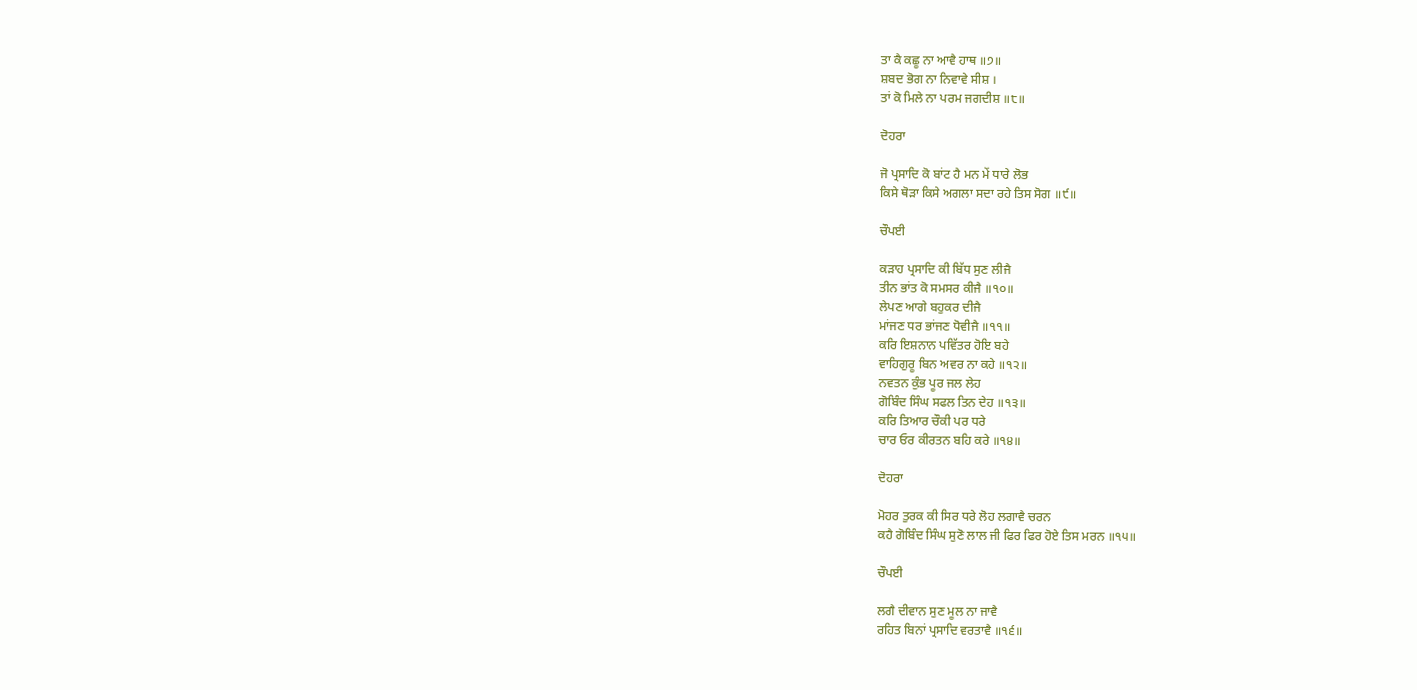ਤਾ ਕੈ ਕਛੂ ਨਾ ਆਵੈ ਹਾਥ ॥੭॥
ਸ਼ਬਦ ਭੋਗ ਨਾ ਨਿਵਾਵੇ ਸੀਸ਼ ।
ਤਾਂ ਕੋ ਮਿਲੇ ਨਾ ਪਰਮ ਜਗਦੀਸ਼ ॥੮॥

ਦੋਹਰਾ

ਜੋ ਪ੍ਰਸਾਦਿ ਕੋ ਬਾਂਟ ਹੈ ਮਨ ਮੇਂ ਧਾਰੇ ਲੋਭ
ਕਿਸੇ ਥੋੜਾ ਕਿਸੇ ਅਗਲਾ ਸਦਾ ਰਹੇ ਤਿਸ ਸੋਗ ॥੯॥

ਚੌਪਈ

ਕੜਾਹ ਪ੍ਰਸਾਦਿ ਕੀ ਬਿੱਧ ਸੁਣ ਲੀਜੈ
ਤੀਨ ਭਾਂਤ ਕੋ ਸਮਸਰ ਕੀਜੈ ॥੧੦॥
ਲੇਪਣ ਆਗੇ ਬਹੁਕਰ ਦੀਜੈ
ਮਾਂਜਣ ਧਰ ਭਾਂਜਣ ਧੋਵੀਜੈ ॥੧੧॥
ਕਰਿ ਇਸ਼ਨਾਨ ਪਵਿੱਤਰ ਹੋਇ ਬਹੇ
ਵਾਹਿਗੁਰੂ ਬਿਨ ਅਵਰ ਨਾ ਕਹੇ ॥੧੨॥
ਨਵਤਨ ਕੁੰਭ ਪੂਰ ਜਲ ਲੇਹ
ਗੋਬਿੰਦ ਸਿੰਘ ਸਫਲ ਤਿਨ ਦੇਹ ॥੧੩॥
ਕਰਿ ਤਿਆਰ ਚੌਕੀ ਪਰ ਧਰੇ
ਚਾਰ ਓਰ ਕੀਰਤਨ ਬਹਿ ਕਰੇ ॥੧੪॥

ਦੋਹਰਾ

ਮੋਹਰ ਤੁਰਕ ਕੀ ਸਿਰ ਧਰੇ ਲੋਹ ਲਗਾਵੈ ਚਰਨ
ਕਹੈ ਗੋਬਿੰਦ ਸਿੰਘ ਸੁਣੋ ਲਾਲ ਜੀ ਫਿਰ ਫਿਰ ਹੋਏ ਤਿਸ ਮਰਨ ॥੧੫॥

ਚੌਪਈ

ਲਗੈ ਦੀਵਾਨ ਸੁਣ ਮੂਲ ਨਾ ਜਾਵੈ
ਰਹਿਤ ਬਿਨਾਂ ਪ੍ਰਸਾਦਿ ਵਰਤਾਵੈ ॥੧੬॥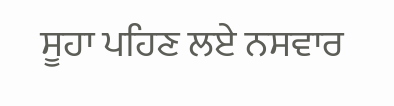ਸੂਹਾ ਪਹਿਣ ਲਏ ਨਸਵਾਰ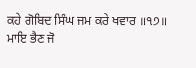ਕਹੇ ਗੋਬਿਦ ਸਿੰਘ ਜਮ ਕਰੇ ਖਵਾਰ ॥੧੭॥
ਮਾਇ ਭੈਣ ਜੋ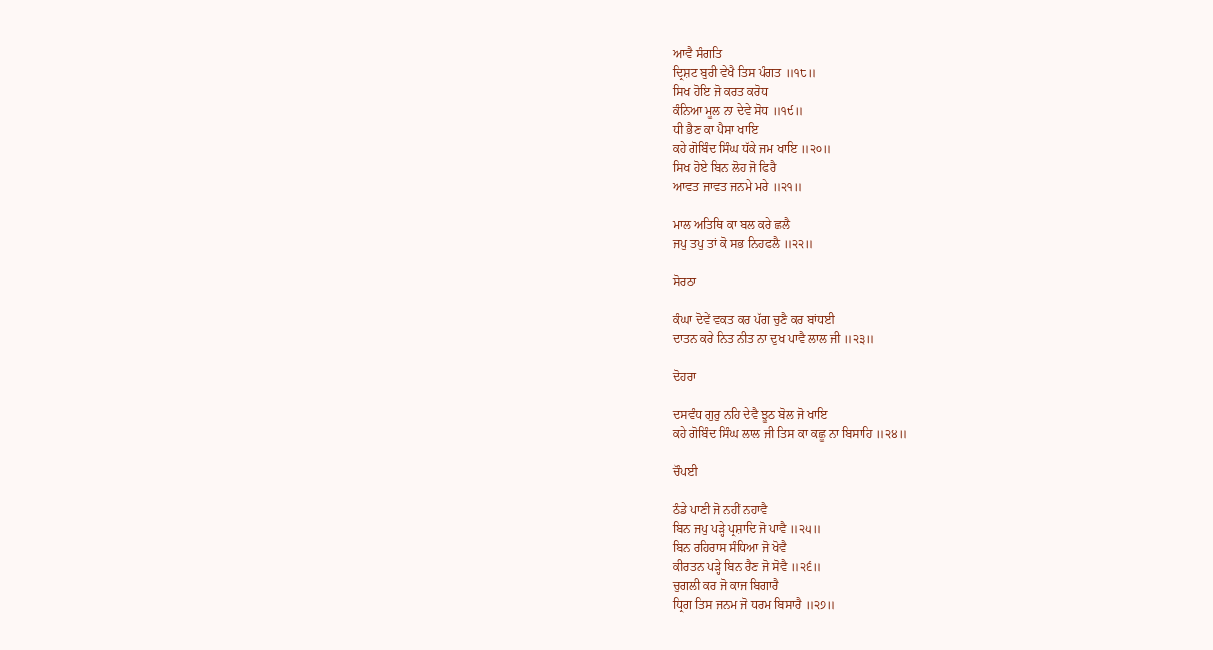ਆਵੈ ਸੰਗਤਿ
ਦ੍ਰਿਸ਼ਟ ਬੁਰੀ ਵੇਖੈ ਤਿਸ ਪੰਗਤ ॥੧੮॥
ਸਿਖ ਹੋਇ ਜੋ ਕਰਤ ਕਰੋਧ
ਕੰਨਿਆ ਮੂਲ ਨਾ ਦੇਵੇ ਸੋਧ ॥੧੯॥
ਧੀ ਭੈਣ ਕਾ ਪੈਸਾ ਖਾਇ
ਕਹੇ ਗੋਬਿੰਦ ਸਿੰਘ ਧੱਕੇ ਜਮ ਖਾਇ ॥੨੦॥
ਸਿਖ ਹੋਏ ਬਿਨ ਲੋਹ ਜੋ ਫਿਰੈ
ਆਵਤ ਜਾਵਤ ਜਨਮੇ ਮਰੇ ॥੨੧॥

ਮਾਲ ਅਤਿਥਿ ਕਾ ਬਲ ਕਰੇ ਛਲੈ
ਜਪੁ ਤਪੁ ਤਾਂ ਕੋ ਸਭ ਨਿਹਫਲੈ ॥੨੨॥

ਸੋਰਠਾ

ਕੰਘਾ ਦੋਵੇਂ ਵਕਤ ਕਰ ਪੱਗ ਚੁਣੈ ਕਰ ਬਾਂਧਈ
ਦਾਤਨ ਕਰੇ ਨਿਤ ਨੀਤ ਨਾ ਦੁਖ ਪਾਵੈ ਲਾਲ ਜੀ ॥੨੩॥

ਦੋਹਰਾ

ਦਸਵੰਧ ਗੁਰੁ ਨਹਿ ਦੇਵੈ ਝੂਠ ਬੋਲ ਜੋ ਖਾਇ
ਕਹੇ ਗੋਬਿੰਦ ਸਿੰਘ ਲਾਲ ਜੀ ਤਿਸ ਕਾ ਕਛੂ ਨਾ ਬਿਸਾਹਿ ॥੨੪॥

ਚੌਪਈ

ਠੰਡੇ ਪਾਣੀ ਜੋ ਨਹੀਂ ਨਹਾਵੈ
ਬਿਨ ਜਪੁ ਪੜ੍ਹੇ ਪ੍ਰਸ਼ਾਦਿ ਜੋ ਪਾਵੈ ॥੨੫॥
ਬਿਨ ਰਹਿਰਾਸ ਸੰਧਿਆ ਜੋ ਖੋਵੈ
ਕੀਰਤਨ ਪੜ੍ਹੇ ਬਿਨ ਰੈਣ ਜੋ ਸੋਵੈ ॥੨੬॥
ਚੁਗਲੀ ਕਰ ਜੋ ਕਾਜ ਬਿਗਾਰੈ
ਧ੍ਰਿਗ ਤਿਸ ਜਨਮ ਜੋ ਧਰਮ ਬਿਸਾਰੈ ॥੨੭॥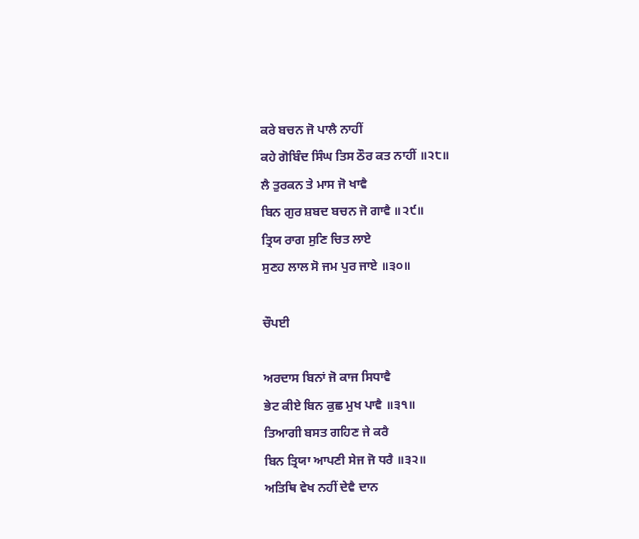ਕਰੇ ਬਚਨ ਜੋ ਪਾਲੈ ਨਾਹੀਂ
ਕਹੇ ਗੋਬਿੰਦ ਸਿੰਘ ਤਿਸ ਠੌਰ ਕਤ ਨਾਹੀਂ ॥੨੮॥
ਲੈ ਤੁਰਕਨ ਤੇ ਮਾਸ ਜੋ ਖਾਵੈ
ਬਿਨ ਗੁਰ ਸ਼ਬਦ ਬਚਨ ਜੋ ਗਾਵੈ ॥੨੯॥
ਤ੍ਰਿਯ ਰਾਗ ਸੁਣਿ ਚਿਤ ਲਾਏ
ਸੁਣਹ ਲਾਲ ਸੋ ਜਮ ਪੁਰ ਜਾਏ ॥੩੦॥

ਚੌਪਈ

ਅਰਦਾਸ ਬਿਨਾਂ ਜੋ ਕਾਜ ਸਿਧਾਵੈ
ਭੇਟ ਕੀਏ ਬਿਨ ਕੁਛ ਮੁਖ ਪਾਵੈ ॥੩੧॥
ਤਿਆਗੀ ਬਸਤ ਗਹਿਣ ਜੇ ਕਰੈ
ਬਿਨ ਤ੍ਰਿਯਾ ਆਪਣੀ ਸੇਜ ਜੋ ਧਰੈ ॥੩੨॥
ਅਤਿਥਿ ਵੇਖ ਨਹੀਂ ਦੇਵੈ ਦਾਨ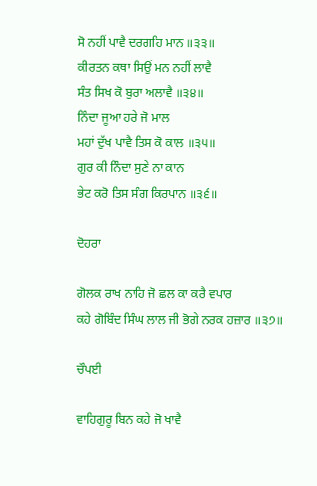ਸੋ ਨਹੀਂ ਪਾਵੈ ਦਰਗਹਿ ਮਾਨ ॥੩੩॥
ਕੀਰਤਨ ਕਥਾ ਸਿਉਂ ਮਨ ਨਹੀਂ ਲਾਵੈ
ਸੰਤ ਸਿਖ ਕੋ ਬੁਰਾ ਅਲਾਵੈ ॥੩੪॥
ਨਿੰਦਾ ਜੂਆ ਹਰੇ ਜੋ ਮਾਲ
ਮਹਾਂ ਦੁੱਖ ਪਾਵੈ ਤਿਸ ਕੋ ਕਾਲ ॥੩੫॥
ਗੁਰ ਕੀ ਨਿੰਦਾ ਸੁਣੇ ਨਾ ਕਾਨ
ਭੇਟ ਕਰੋ ਤਿਸ ਸੰਗ ਕਿਰਪਾਨ ॥੩੬॥

ਦੋਹਰਾ

ਗੋਲਕ ਰਾਖ ਨਾਹਿ ਜੋ ਛਲ ਕਾ ਕਰੈ ਵਪਾਰ
ਕਹੇ ਗੋਬਿੰਦ ਸਿੰਘ ਲਾਲ ਜੀ ਭੋਗੇ ਨਰਕ ਹਜ਼ਾਰ ॥੩੭॥

ਚੌਪਈ

ਵਾਹਿਗੁਰੂ ਬਿਨ ਕਹੇ ਜੋ ਖਾਵੈ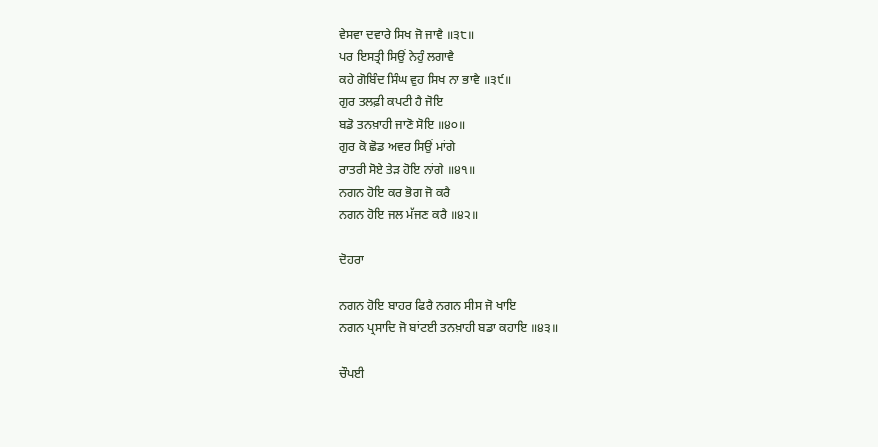ਵੇਸਵਾ ਦਵਾਰੇ ਸਿਖ ਜੋ ਜਾਵੈ ॥੩੮॥
ਪਰ ਇਸਤ੍ਰੀ ਸਿਉਂ ਨੇਹੁੰ ਲਗਾਵੈ
ਕਹੇ ਗੋਬਿੰਦ ਸਿੰਘ ਵੁਹ ਸਿਖ ਨਾ ਭਾਵੈ ॥੩੯॥
ਗੁਰ ਤਲਫ਼ੀ ਕਪਟੀ ਹੈ ਜੋਇ
ਬਡੋ ਤਨਖ਼ਾਹੀ ਜਾਣੋ ਸੋਇ ॥੪੦॥
ਗੁਰ ਕੋ ਛੋਡ ਅਵਰ ਸਿਉਂ ਮਾਂਗੇ
ਰਾਤਰੀ ਸੋਏ ਤੇੜ ਹੋਇ ਨਾਂਗੇ ॥੪੧॥
ਨਗਨ ਹੋਇ ਕਰ ਭੋਗ ਜੋ ਕਰੈ
ਨਗਨ ਹੋਇ ਜਲ ਮੱਜਣ ਕਰੈ ॥੪੨॥

ਦੋਹਰਾ

ਨਗਨ ਹੋਇ ਬਾਹਰ ਫਿਰੈ ਨਗਨ ਸੀਸ ਜੋ ਖਾਇ
ਨਗਨ ਪ੍ਰਸਾਦਿ ਜੋ ਬਾਂਟਈ ਤਨਖ਼ਾਹੀ ਬਡਾ ਕਹਾਇ ॥੪੩॥

ਚੌਪਈ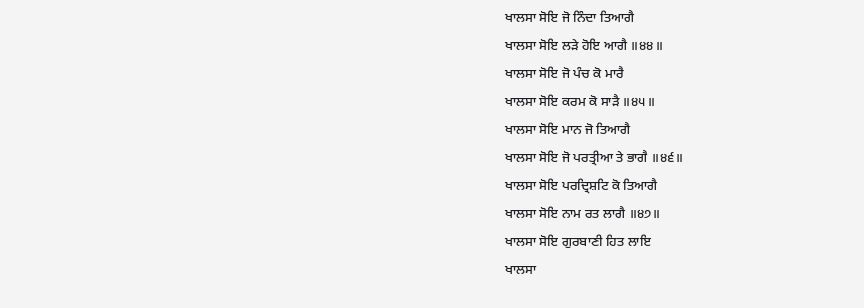ਖਾਲਸਾ ਸੋਇ ਜੋ ਨਿੰਦਾ ਤਿਆਗੈ
ਖਾਲਸਾ ਸੋਇ ਲੜੇ ਹੋਇ ਆਗੈ ॥੪੪॥
ਖਾਲਸਾ ਸੋਇ ਜੋ ਪੰਚ ਕੋ ਮਾਰੈ
ਖਾਲਸਾ ਸੋਇ ਕਰਮ ਕੋ ਸਾੜੈ ॥੪੫॥
ਖਾਲਸਾ ਸੋਇ ਮਾਨ ਜੋ ਤਿਆਗੈ
ਖਾਲਸਾ ਸੋਇ ਜੋ ਪਰਤ੍ਰੀਆ ਤੇ ਭਾਗੈ ॥੪੬॥
ਖਾਲਸਾ ਸੋਇ ਪਰਦ੍ਰਿਸ਼ਟਿ ਕੋ ਤਿਆਗੈ
ਖਾਲਸਾ ਸੋਇ ਨਾਮ ਰਤ ਲਾਗੈ ॥੪੭॥
ਖਾਲਸਾ ਸੋਇ ਗੁਰਬਾਣੀ ਹਿਤ ਲਾਇ
ਖਾਲਸਾ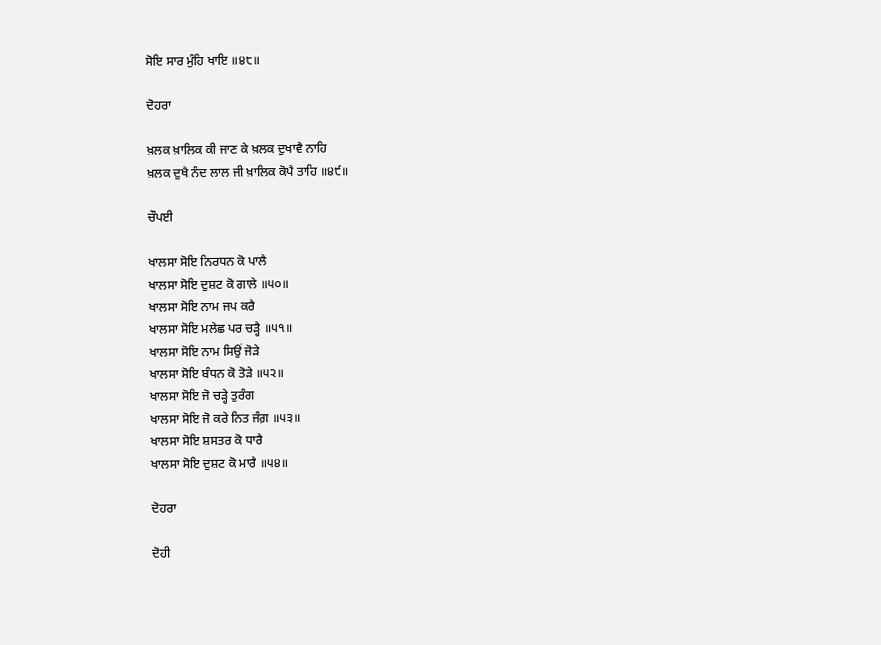ਸੋਇ ਸਾਰ ਮੁੰਹਿ ਖਾਇ ॥੪੮॥

ਦੋਹਰਾ

ਖ਼ਲਕ ਖ਼ਾਲਿਕ ਕੀ ਜਾਣ ਕੇ ਖ਼ਲਕ ਦੁਖਾਵੈ ਨਾਹਿ
ਖ਼ਲਕ ਦੁਖੈ ਨੰਦ ਲਾਲ ਜੀ ਖ਼ਾਲਿਕ ਕੋਪੈ ਤਾਹਿ ॥੪੯॥

ਚੌਪਈ

ਖਾਲਸਾ ਸੋਇ ਨਿਰਧਨ ਕੋ ਪਾਲੈ
ਖਾਲਸਾ ਸੋਇ ਦੁਸ਼ਟ ਕੋ ਗਾਲੇ ॥੫੦॥
ਖਾਲਸਾ ਸੋਇ ਨਾਮ ਜਪ ਕਰੈ
ਖਾਲਸਾ ਸੋਇ ਮਲੇਛ ਪਰ ਚੜ੍ਹੈ ॥੫੧॥
ਖਾਲਸਾ ਸੋਇ ਨਾਮ ਸਿਉਂ ਜੋੜੇ
ਖਾਲਸਾ ਸੋਇ ਬੰਧਨ ਕੋ ਤੋੜੇ ॥੫੨॥
ਖਾਲਸਾ ਸੋਇ ਜੋ ਚੜ੍ਹੇ ਤੁਰੰਗ
ਖਾਲਸਾ ਸੋਇ ਜੋ ਕਰੇ ਨਿਤ ਜੰਗ਼ ॥੫੩॥
ਖਾਲਸਾ ਸੋਇ ਸ਼ਸਤਰ ਕੋ ਧਾਰੈ
ਖਾਲਸਾ ਸੋਇ ਦੁਸ਼ਟ ਕੋ ਮਾਰੈ ॥੫੪॥

ਦੋਹਰਾ

ਦੋਹੀ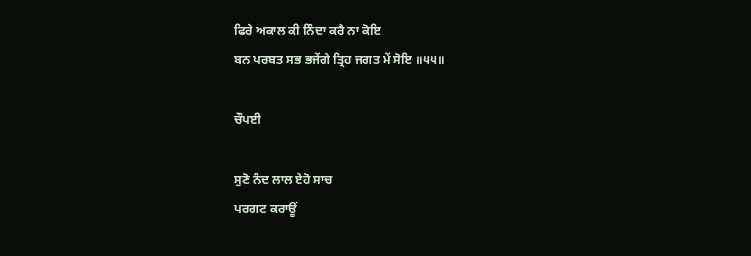ਫਿਰੇ ਅਕਾਲ ਕੀ ਨਿੰਦਾ ਕਰੈ ਨਾ ਕੋਇ
ਬਨ ਪਰਬਤ ਸਭ ਭਜੇਂਗੇ ਤ੍ਰਿਹ ਜਗਤ ਮੇਂ ਸੋਇ ॥੫੫॥

ਚੌਪਈ

ਸੁਣੋ ਨੰਦ ਲਾਲ ਏਹੋ ਸਾਚ
ਪਰਗਟ ਕਰਾਊਂ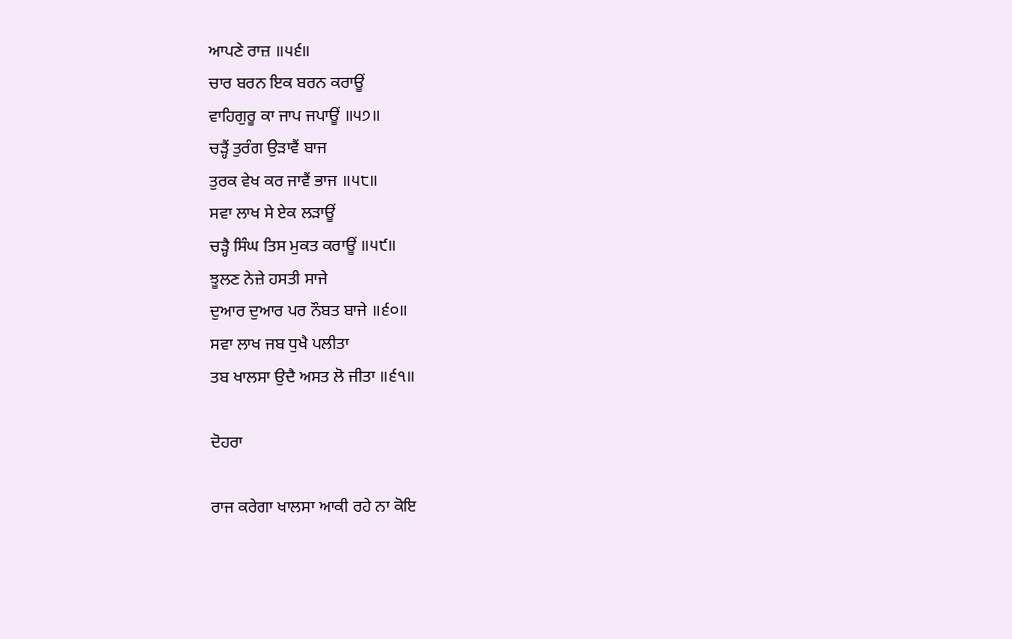ਆਪਣੇ ਰਾਜ਼ ॥੫੬॥
ਚਾਰ ਬਰਨ ਇਕ ਬਰਨ ਕਰਾਊਂ
ਵਾਹਿਗੁਰੂ ਕਾ ਜਾਪ ਜਪਾਊਂ ॥੫੭॥
ਚੜ੍ਹੈਂ ਤੁਰੰਗ ਉੜਾਵੈਂ ਬਾਜ
ਤੁਰਕ ਵੇਖ ਕਰ ਜਾਵੈਂ ਭਾਜ ॥੫੮॥
ਸਵਾ ਲਾਖ ਸੇ ਏਕ ਲੜਾਊਂ
ਚੜ੍ਹੈ ਸਿੰਘ ਤਿਸ ਮੁਕਤ ਕਰਾਊਂ ॥੫੯॥
ਝੂਲਣ ਨੇਜ਼ੇ ਹਸਤੀ ਸਾਜੇ
ਦੁਆਰ ਦੁਆਰ ਪਰ ਨੌਬਤ ਬਾਜੇ ॥੬੦॥
ਸਵਾ ਲਾਖ ਜਬ ਧੁਖੈ ਪਲੀਤਾ
ਤਬ ਖਾਲਸਾ ਉਦੈ ਅਸਤ ਲੋ ਜੀਤਾ ॥੬੧॥

ਦੋਹਰਾ

ਰਾਜ ਕਰੇਗਾ ਖਾਲਸਾ ਆਕੀ ਰਹੇ ਨਾ ਕੋਇ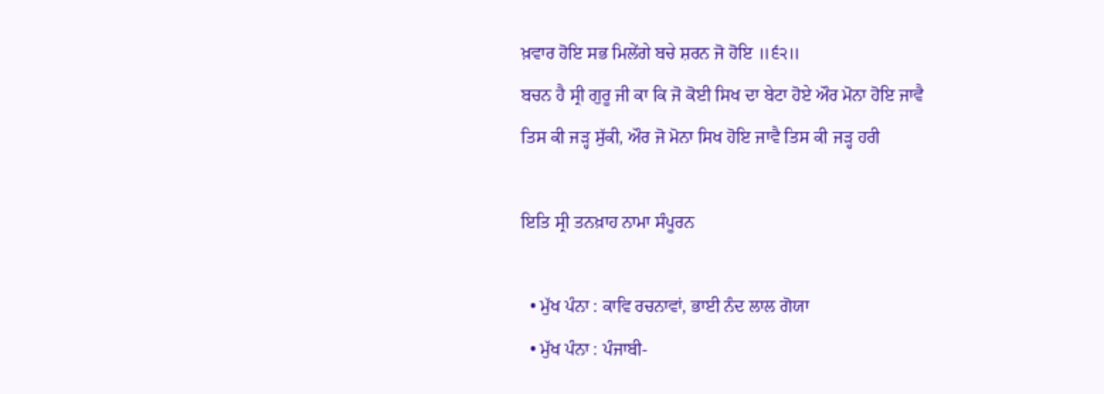ਖ਼ਵਾਰ ਹੋਇ ਸਭ ਮਿਲੇਂਗੇ ਬਚੇ ਸ਼ਰਨ ਜੋ ਹੋਇ ॥੬੨॥
ਬਚਨ ਹੈ ਸ੍ਰੀ ਗੁਰੂ ਜੀ ਕਾ ਕਿ ਜੋ ਕੋਈ ਸਿਖ ਦਾ ਬੇਟਾ ਹੋਏ ਔਰ ਮੋਨਾ ਹੋਇ ਜਾਵੈ
ਤਿਸ ਕੀ ਜੜ੍ਹ ਸੁੱਕੀ, ਔਰ ਜੋ ਮੋਨਾ ਸਿਖ ਹੋਇ ਜਾਵੈ ਤਿਸ ਕੀ ਜੜ੍ਹ ਹਰੀ

ਇਤਿ ਸ੍ਰੀ ਤਨਖ਼ਾਹ ਨਾਮਾ ਸੰਪੂਰਨ

  • ਮੁੱਖ ਪੰਨਾ : ਕਾਵਿ ਰਚਨਾਵਾਂ, ਭਾਈ ਨੰਦ ਲਾਲ ਗੋਯਾ
  • ਮੁੱਖ ਪੰਨਾ : ਪੰਜਾਬੀ-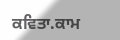ਕਵਿਤਾ.ਕਾਮ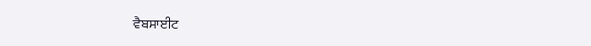ਵੈਬਸਾਈਟ